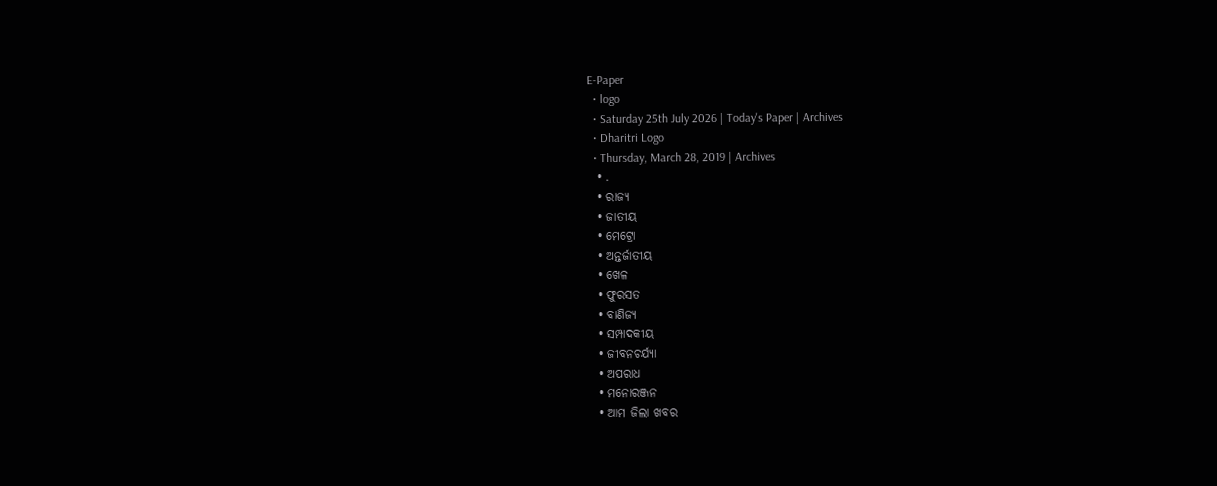E-Paper
  • logo
  • Saturday 25th July 2026 | Today's Paper | Archives
  • Dharitri Logo
  • Thursday, March 28, 2019 | Archives
  • .
  • ରାଜ୍ୟ
  • ଜାତୀୟ
  • ମେଟ୍ରୋ
  • ଅନ୍ତର୍ଜାତୀୟ
  • ଖେଳ
  • ଫୁରସତ
  • ବାଣିଜ୍ୟ
  • ସମ୍ପାଦକୀୟ
  • ଜୀବନଚର୍ଯ୍ୟା
  • ଅପରାଧ
  • ମନୋରଞ୍ଜନ
  • ଆମ ଜିଲା ଖବର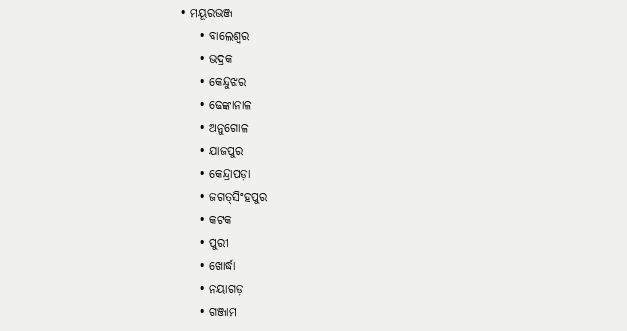• ମୟୂରଭଞ୍ଜ
    • ବାଲେଶ୍ୱର
    • ଭଦ୍ରକ
    • କେନ୍ଦୁଝର
    • ଢେଙ୍କାନାଳ
    • ଅନୁଗୋଳ
    • ଯାଜପୁର
    • କେନ୍ଦ୍ରାପଡ଼ା
    • ଜଗତ୍‌ସିଂହପୁର
    • କଟକ
    • ପୁରୀ
    • ଖୋର୍ଦ୍ଧା
    • ନୟାଗଡ଼
    • ଗଞ୍ଜାମ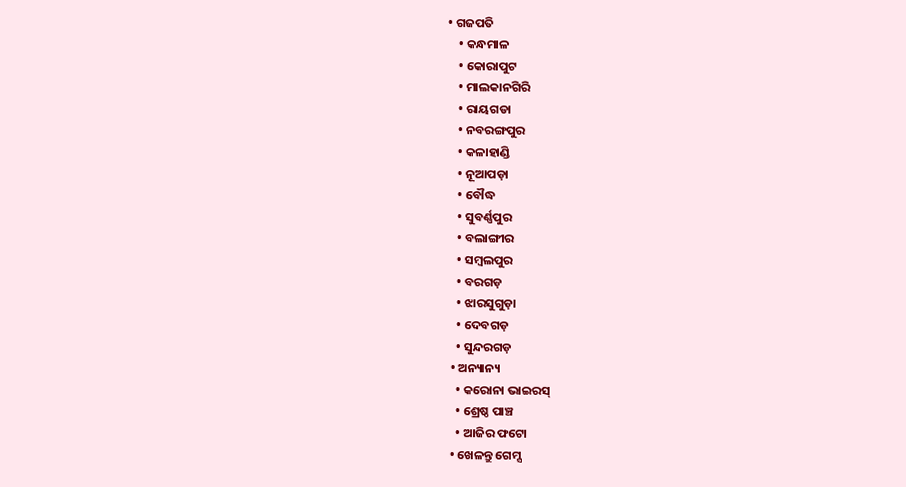• ଗଜପତି
    • କନ୍ଧମାଳ
    • କୋରାପୁଟ
    • ମାଲକାନଗିରି
    • ରାୟଗଡା
    • ନବରଙ୍ଗପୁର
    • କଳାହାଣ୍ଡି
    • ନୂଆପଡ଼ା
    • ବୌଦ୍ଧ
    • ସୁବର୍ଣ୍ଣପୁର
    • ବଲାଙ୍ଗୀର
    • ସମ୍ବଲପୁର
    • ବରଗଡ଼
    • ଝାରସୁଗୁଡ଼ା
    • ଦେବଗଡ଼
    • ସୁନ୍ଦରଗଡ଼
  • ଅନ୍ୟାନ୍ୟ
    • କରୋନା ଭାଇରସ୍‌
    • ଶ୍ରେଷ୍ଠ ପାଞ୍ଚ
    • ଆଜିର ଫଟୋ
  • ଖେଳନ୍ତୁ ଗେମ୍ସ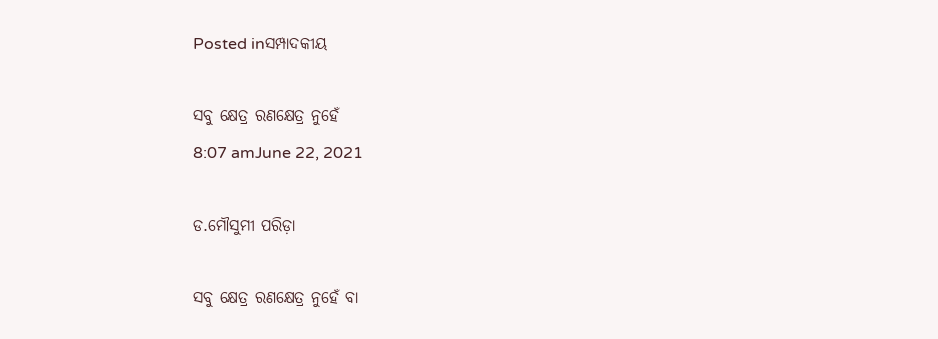Posted inସମ୍ପାଦକୀୟ

ସବୁ କ୍ଷେତ୍ର ରଣକ୍ଷେତ୍ର ନୁହେଁ
8:07 amJune 22, 2021

ଡ.ମୌସୁମୀ ପରିଡ଼ା

ସବୁ କ୍ଷେତ୍ର ରଣକ୍ଷେତ୍ର ନୁହେଁ ବା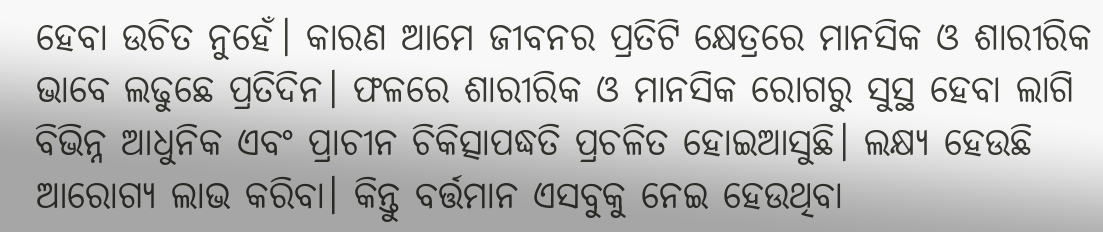ହେବା ଉଚିତ ନୁହେଁ। କାରଣ ଆମେ ଜୀବନର ପ୍ରତିଟି କ୍ଷେତ୍ରରେ ମାନସିକ ଓ ଶାରୀରିକ ଭାବେ ଲଢୁଛେ ପ୍ରତିଦିନ। ଫଳରେ ଶାରୀରିକ ଓ ମାନସିକ ରୋଗରୁ ସୁସ୍ଥ ହେବା ଲାଗି ବିଭିନ୍ନ ଆଧୁନିକ ଏବଂ ପ୍ରାଚୀନ ଚିକିତ୍ସାପଦ୍ଧତି ପ୍ରଚଳିତ ହୋଇଆସୁଛି। ଲକ୍ଷ୍ୟ ହେଉଛି ଆରୋଗ୍ୟ ଲାଭ କରିବା। କିନ୍ତୁ ବର୍ତ୍ତମାନ ଏସବୁକୁ ନେଇ ହେଉଥିବା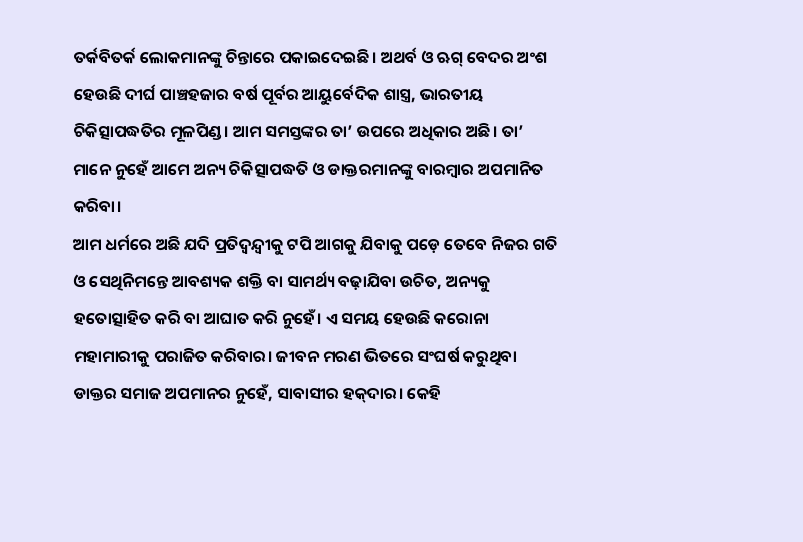ତର୍କବିତର୍କ ଲୋକମାନଙ୍କୁ ଚିନ୍ତାରେ ପକାଇଦେଇଛି। ଅଥର୍ବ ଓ ଋଗ୍‌ ବେଦର ଅଂଶ ହେଉଛି ଦୀର୍ଘ ପାଞ୍ଚହଜାର ବର୍ଷ ପୂର୍ବର ଆୟୁର୍ବେଦିକ ଶାସ୍ତ୍ର, ଭାରତୀୟ ଚିକିତ୍ସାପଦ୍ଧତିର ମୂଳପିଣ୍ଡ। ଆମ ସମସ୍ତଙ୍କର ତା’ ଉପରେ ଅଧିକାର ଅଛି। ତା’ ମାନେ ନୁହେଁ ଆମେ ଅନ୍ୟ ଚିକିତ୍ସାପଦ୍ଧତି ଓ ଡାକ୍ତରମାନଙ୍କୁ ବାରମ୍ବାର ଅପମାନିତ କରିବା।
ଆମ ଧର୍ମରେ ଅଛି ଯଦି ପ୍ରତିଦ୍ୱନ୍ଦ୍ୱୀକୁ ଟପି ଆଗକୁ ଯିବାକୁ ପଡ଼େ ତେବେ ନିଜର ଗତି ଓ ସେଥିନିମନ୍ତେ ଆବଶ୍ୟକ ଶକ୍ତି ବା ସାମର୍ଥ୍ୟ ବଢ଼ାଯିବା ଉଚିତ, ଅନ୍ୟକୁ ହତୋତ୍ସାହିତ କରି ବା ଆଘାତ କରି ନୁହେଁ। ଏ ସମୟ ହେଉଛି କରୋନା ମହାମାରୀକୁ ପରାଜିତ କରିବାର। ଜୀବନ ମରଣ ଭିତରେ ସଂଘର୍ଷ କରୁଥିବା ଡାକ୍ତର ସମାଜ ଅପମାନର ନୁହେଁ, ସାବାସୀର ହକ୍‌ଦାର। କେହି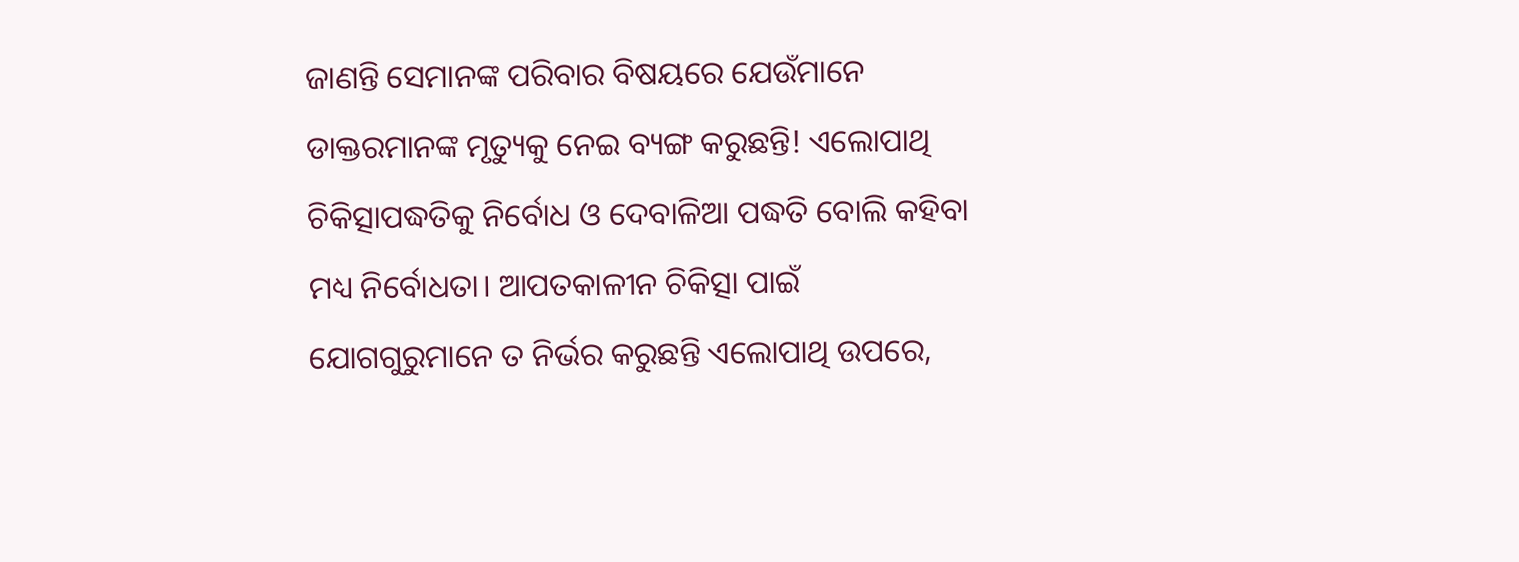ଜାଣନ୍ତି ସେମାନଙ୍କ ପରିବାର ବିଷୟରେ ଯେଉଁମାନେ ଡାକ୍ତରମାନଙ୍କ ମୃତ୍ୟୁକୁ ନେଇ ବ୍ୟଙ୍ଗ କରୁଛନ୍ତି! ଏଲୋପାଥି ଚିକିତ୍ସାପଦ୍ଧତିକୁ ନିର୍ବୋଧ ଓ ଦେବାଳିଆ ପଦ୍ଧତି ବୋଲି କହିବା ମଧ୍ୟ ନିର୍ବୋଧତା। ଆପତକାଳୀନ ଚିକିତ୍ସା ପାଇଁ ଯୋଗଗୁରୁମାନେ ତ ନିର୍ଭର କରୁଛନ୍ତି ଏଲୋପାଥି ଉପରେ,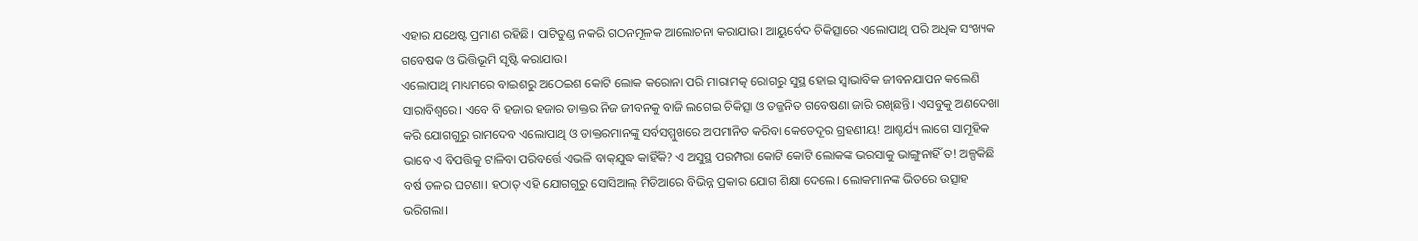ଏହାର ଯଥେଷ୍ଟ ପ୍ରମାଣ ରହିଛି। ପାଟିତୁଣ୍ଡ ନକରି ଗଠନମୂଳକ ଆଲୋଚନା କରାଯାଉ। ଆୟୁର୍ବେଦ ଚିକିତ୍ସାରେ ଏଲୋପାଥି ପରି ଅଧିକ ସଂଖ୍ୟକ ଗବେଷକ ଓ ଭିତ୍ତିଭୂମି ସୃଷ୍ଟି କରାଯାଉ।
ଏଲୋପାଥି ମାଧ୍ୟମରେ ବାଇଶରୁ ଅଠେଇଶ କୋଟି ଲୋକ କରୋନା ପରି ମାରାମତ୍କ ରୋଗରୁ ସୁସ୍ଥ ହୋଇ ସ୍ବାଭାବିକ ଜୀବନଯାପନ କଲେଣି ସାରାବିଶ୍ୱରେ। ଏବେ ବି ହଜାର ହଜାର ଡାକ୍ତର ନିଜ ଜୀବନକୁ ବାଜି ଲଗେଇ ଚିକିତ୍ସା ଓ ତଜ୍ଜନିତ ଗବେଷଣା ଜାରି ରଖିଛନ୍ତି। ଏସବୁକୁ ଅଣଦେଖା କରି ଯୋଗଗୁରୁ ରାମଦେବ ଏଲୋପାଥି ଓ ଡାକ୍ତରମାନଙ୍କୁ ସର୍ବସମ୍ମୁଖରେ ଅପମାନିତ କରିବା କେତେଦୂର ଗ୍ରହଣୀୟ! ଆଶ୍ଚର୍ଯ୍ୟ ଲାଗେ ସାମୂହିକ ଭାବେ ଏ ବିପତ୍ତିକୁ ଟାଳିବା ପରିବର୍ତ୍ତେ ଏଭଳି ବାକ୍‌ଯୁଦ୍ଧ କାହିଁକି? ଏ ଅସୁସ୍ଥ ପରମ୍ପରା କୋଟି କୋଟି ଲୋକଙ୍କ ଭରସାକୁ ଭାଙ୍ଗୁନାହିଁ ତ! ଅଳ୍ପକିଛି ବର୍ଷ ତଳର ଘଟଣା। ହଠାତ୍‌ ଏହି ଯୋଗଗୁରୁ ସୋସିଆଲ୍‌ ମିଡିଆରେ ବିଭିନ୍ନ ପ୍ରକାର ଯୋଗ ଶିକ୍ଷା ଦେଲେ। ଲୋକମାନଙ୍କ ଭିତରେ ଉତ୍ସାହ ଭରିଗଲା।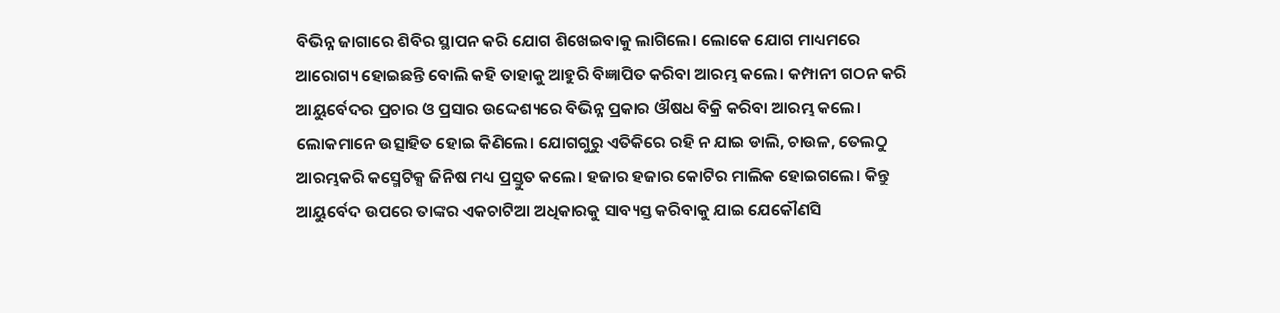ବିଭିନ୍ନ ଜାଗାରେ ଶିବିର ସ୍ଥାପନ କରି ଯୋଗ ଶିଖେଇବାକୁ ଲାଗିଲେ। ଲୋକେ ଯୋଗ ମାଧ୍ୟମରେ ଆରୋଗ୍ୟ ହୋଇଛନ୍ତି ବୋଲି କହି ତାହାକୁ ଆହୁରି ବିଜ୍ଞାପିତ କରିବା ଆରମ୍ଭ କଲେ। କମ୍ପାନୀ ଗଠନ କରି ଆୟୁର୍ବେଦର ପ୍ରଚାର ଓ ପ୍ରସାର ଉଦ୍ଦେଶ୍ୟରେ ବିଭିନ୍ନ ପ୍ରକାର ଔଷଧ ବିକ୍ରି କରିବା ଆରମ୍ଭ କଲେ। ଲୋକମାନେ ଉତ୍ସାହିତ ହୋଇ କିଣିଲେ। ଯୋଗଗୁରୁ ଏତିକିରେ ରହି ନ ଯାଇ ଡାଲି, ଚାଉଳ, ତେଲଠୁ ଆରମ୍ଭକରି କସ୍ମେଟିକ୍ସ ଜିନିଷ ମଧ୍ୟ ପ୍ରସ୍ତୁତ କଲେ। ହଜାର ହଜାର କୋଟିର ମାଲିକ ହୋଇଗଲେ। କିନ୍ତୁ ଆୟୁର୍ବେଦ ଉପରେ ତାଙ୍କର ଏକଚାଟିଆ ଅଧିକାରକୁ ସାବ୍ୟସ୍ତ କରିବାକୁ ଯାଇ ଯେକୌଣସି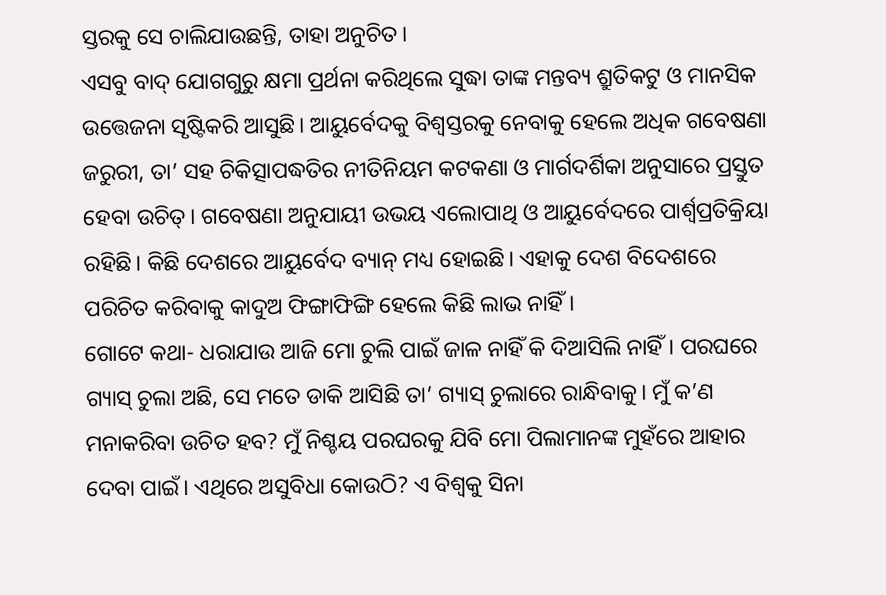ସ୍ତରକୁ ସେ ଚାଲିଯାଉଛନ୍ତି, ତାହା ଅନୁଚିତ।
ଏସବୁ ବାଦ୍‌ ଯୋଗଗୁରୁ କ୍ଷମା ପ୍ରର୍ଥନା କରିଥିଲେ ସୁଦ୍ଧା ତାଙ୍କ ମନ୍ତବ୍ୟ ଶ୍ରୁତିକଟୁ ଓ ମାନସିକ ଉତ୍ତେଜନା ସୃଷ୍ଟିକରି ଆସୁଛି। ଆୟୁର୍ବେଦକୁ ବିଶ୍ୱସ୍ତରକୁ ନେବାକୁ ହେଲେ ଅଧିକ ଗବେଷଣା ଜରୁରୀ, ତା’ ସହ ଚିକିତ୍ସାପଦ୍ଧତିର ନୀତିନିୟମ କଟକଣା ଓ ମାର୍ଗଦର୍ଶିକା ଅନୁସାରେ ପ୍ରସ୍ତୁତ ହେବା ଉଚିତ୍‌। ଗବେଷଣା ଅନୁଯାୟୀ ଉଭୟ ଏଲୋପାଥି ଓ ଆୟୁର୍ବେଦରେ ପାର୍ଶ୍ୱପ୍ରତିକ୍ରିୟା ରହିଛି। କିଛି ଦେଶରେ ଆୟୁର୍ବେଦ ବ୍ୟାନ୍‌ ମଧ୍ୟ ହୋଇଛି। ଏହାକୁ ଦେଶ ବିଦେଶରେ ପରିଚିତ କରିବାକୁ କାଦୁଅ ଫିଙ୍ଗାଫିଙ୍ଗି ହେଲେ କିଛି ଲାଭ ନାହିଁ।
ଗୋଟେ କଥା- ଧରାଯାଉ ଆଜି ମୋ ଚୁଲି ପାଇଁ ଜାଳ ନାହିଁ କି ଦିଆସିଲି ନାହିଁ। ପରଘରେ ଗ୍ୟାସ୍‌ ଚୁଲା ଅଛି, ସେ ମତେ ଡାକି ଆସିଛି ତା’ ଗ୍ୟାସ୍‌ ଚୁଲାରେ ରାନ୍ଧିବାକୁ। ମୁଁ କ’ଣ ମନାକରିବା ଉଚିତ ହବ? ମୁଁ ନିଶ୍ଚୟ ପରଘରକୁ ଯିବି ମୋ ପିଲାମାନଙ୍କ ମୁହଁରେ ଆହାର ଦେବା ପାଇଁ। ଏଥିରେ ଅସୁବିଧା କୋଉଠି? ଏ ବିଶ୍ୱକୁ ସିନା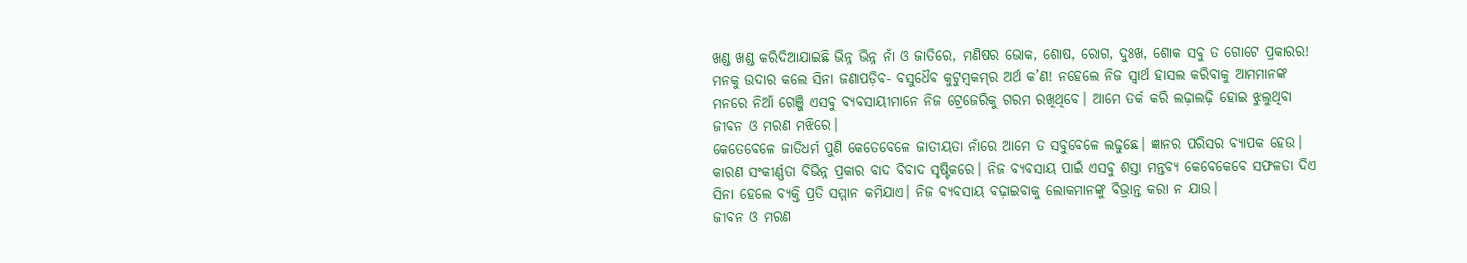ଖଣ୍ଡ ଖଣ୍ଡ କରିଦିଆଯାଇଛି ଭିନ୍ନ ଭିନ୍ନ ନାଁ ଓ ଜାତିରେ, ମଣିଷର ଭୋକ, ଶୋଷ, ରୋଗ, ଦୁଃଖ, ଶୋକ ସବୁ ତ ଗୋଟେ ପ୍ରକାରର! ମନକୁ ଉଦାର କଲେ ସିନା ଜଣାପଡ଼ିବ- ବସୁଧୈବ କୁଟୁମ୍ବକମ୍‌ର ଅର୍ଥ କ’ଣ! ନହେଲେ ନିଜ ସ୍ବାର୍ଥ ହାସଲ କରିବାକୁ ଆମମାନଙ୍କ ମନରେ ନିଆଁ ଗେଞ୍ଜି ଏସବୁ ବ୍ୟବସାୟୀମାନେ ନିଜ ଟ୍ରେଜେରିକୁ ଗରମ ରଖିଥିବେ। ଆମେ ତର୍କ କରି ଲଢ଼ାଲଢ଼ି ହୋଇ ଝୁଲୁଥିବା ଜୀବନ ଓ ମରଣ ମଝିରେ।
କେତେବେଳେ ଜାତିଧର୍ମ ପୁଣି କେତେବେଳେ ଜାତୀୟତା ନାଁରେ ଆମେ ତ ସବୁବେଳେ ଲଢୁଛେ। ଜ୍ଞାନର ପରିସର ବ୍ୟାପକ ହେଉ। କାରଣ ସଂକୀର୍ଣ୍ଣତା ବିଭିନ୍ନ ପ୍ରକାର ବାଦ ବିବାଦ ସୃଷ୍ଟିକରେ। ନିଜ ବ୍ୟବସାୟ ପାଇଁ ଏସବୁ ଶସ୍ତା ମନ୍ତବ୍ୟ କେବେକେବେ ସଫଳତା ଦିଏ ସିନା ହେଲେ ବ୍ୟକ୍ତି ପ୍ରତି ସମ୍ମାନ କମିଯାଏ। ନିଜ ବ୍ୟବସାୟ ବଢ଼ାଇବାକୁ ଲୋକମାନଙ୍କୁ ବିଭ୍ରାନ୍ତ କରା ନ ଯାଉ।
ଜୀବନ ଓ ମରଣ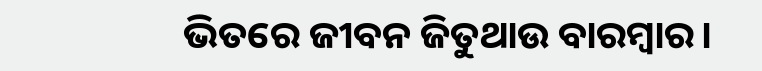ଭିତରେ ଜୀବନ ଜିତୁଥାଉ ବାରମ୍ବାର।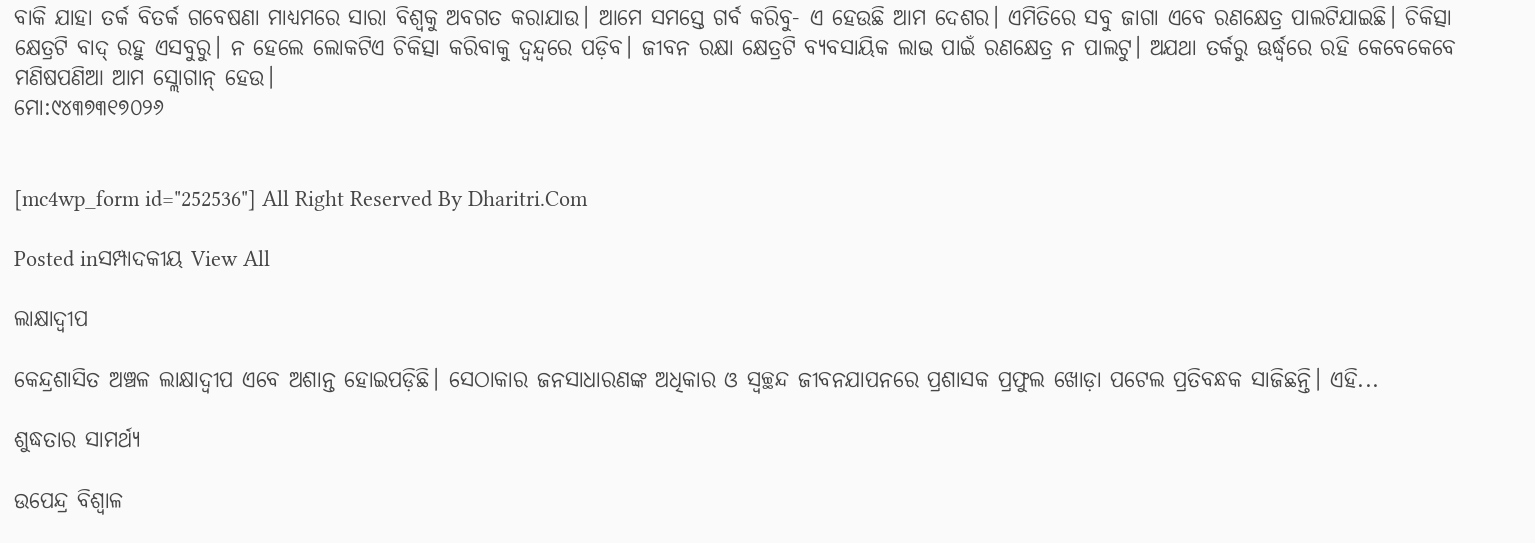ବାକି ଯାହା ତର୍କ ବିତର୍କ ଗବେଷଣା ମାଧ୍ୟମରେ ସାରା ବିଶ୍ୱକୁ ଅବଗତ କରାଯାଉ। ଆମେ ସମସ୍ତେ ଗର୍ବ କରିବୁ- ଏ ହେଉଛି ଆମ ଦେଶର। ଏମିତିରେ ସବୁ ଜାଗା ଏବେ ରଣକ୍ଷେତ୍ର ପାଲଟିଯାଇଛି। ଚିକିତ୍ସା କ୍ଷେତ୍ରଟି ବାଦ୍‌ ରହୁ ଏସବୁରୁ। ନ ହେଲେ ଲୋକଟିଏ ଚିକିତ୍ସା କରିବାକୁ ଦ୍ୱନ୍ଦ୍ୱରେ ପଡ଼ିବ। ଜୀବନ ରକ୍ଷା କ୍ଷେତ୍ରଟି ବ୍ୟବସାୟିକ ଲାଭ ପାଇଁ ରଣକ୍ଷେତ୍ର ନ ପାଲଟୁ। ଅଯଥା ତର୍କରୁ ଊର୍ଦ୍ଧ୍ୱରେ ରହି କେବେକେବେ ମଣିଷପଣିଆ ଆମ ସ୍ଲୋଗାନ୍‌ ହେଉ।
ମୋ:୯୪୩୭୩୧୭୦୨୬


[mc4wp_form id="252536"] All Right Reserved By Dharitri.Com

Posted inସମ୍ପାଦକୀୟ View All

ଲାକ୍ଷାଦ୍ୱୀପ

କେନ୍ଦ୍ରଶାସିତ ଅଞ୍ଚଳ ଲାକ୍ଷାଦ୍ୱୀପ ଏବେ ଅଶାନ୍ତ ହୋଇପଡ଼ିଛି। ସେଠାକାର ଜନସାଧାରଣଙ୍କ ଅଧିକାର ଓ ସ୍ୱଚ୍ଛନ୍ଦ ଜୀବନଯାପନରେ ପ୍ରଶାସକ ପ୍ରଫୁଲ ଖୋଡ଼ା ପଟେଲ ପ୍ରତିବନ୍ଧକ ସାଜିଛନ୍ତି। ଏହି...

ଶୁଦ୍ଧତାର ସାମର୍ଥ୍ୟ

ଉପେନ୍ଦ୍ର ବିଶ୍ୱାଳ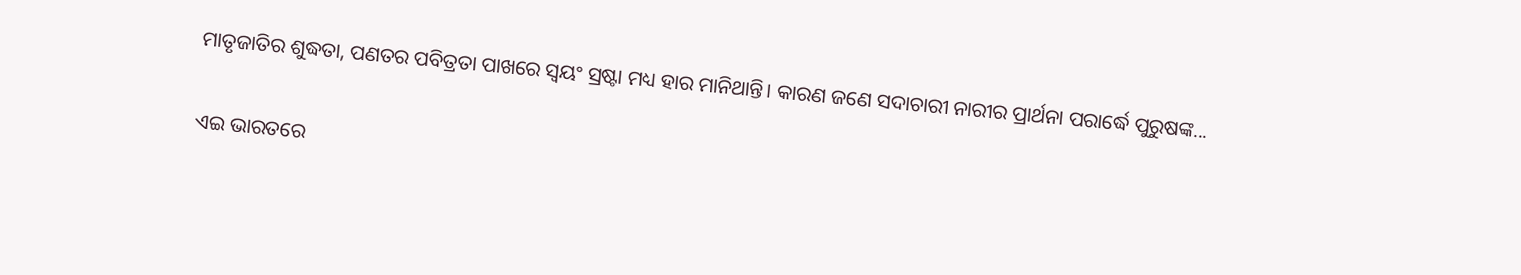ମାତୃଜାତିର ଶୁଦ୍ଧତା, ପଣତର ପବିତ୍ରତା ପାଖରେ ସ୍ବୟଂ ସ୍ରଷ୍ଟା ମଧ୍ୟ ହାର ମାନିଥାନ୍ତି। କାରଣ ଜଣେ ସଦାଚାରୀ ନାରୀର ପ୍ରାର୍ଥନା ପରାର୍ଦ୍ଧେ ପୁରୁଷଙ୍କ...

ଏଇ ଭାରତରେ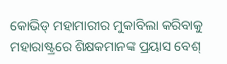କୋଭିଡ୍‌ ମହାମାରୀର ମୁକାବିଲା କରିବାକୁ ମହାରାଷ୍ଟ୍ରରେ ଶିକ୍ଷକମାନଙ୍କ ପ୍ରୟାସ ବେଶ୍‌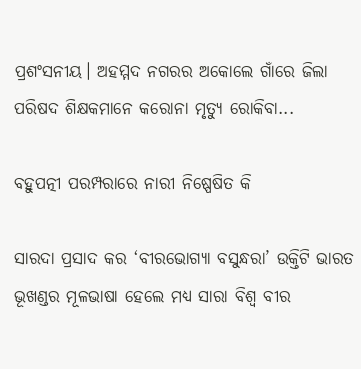ପ୍ରଶଂସନୀୟ। ଅହମ୍ମଦ ନଗରର ଅକୋଲେ ଗାଁରେ ଜିଲା ପରିଷଦ ଶିକ୍ଷକମାନେ କରୋନା ମୃତ୍ୟୁ ରୋକିବା...

ବହୁପତ୍ନୀ ପରମ୍ପରାରେ ନାରୀ ନିଷ୍ପେଷିତ କି

ସାରଦା ପ୍ରସାଦ କର ‘ବୀରଭୋଗ୍ୟା ବସୁନ୍ଧରା’ ଉକ୍ତିଟି ଭାରତ ଭୂଖଣ୍ଡର ମୂଳଭାଷା ହେଲେ ମଧ୍ୟ ସାରା ବିଶ୍ୱ ବୀର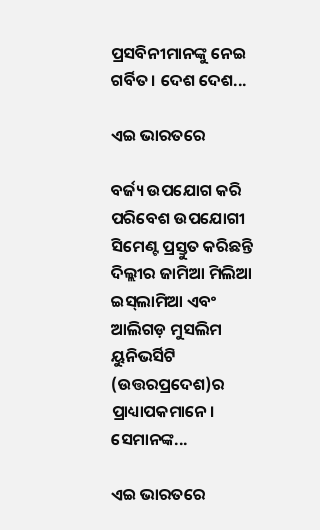ପ୍ରସବିନୀମାନଙ୍କୁ ନେଇ ଗର୍ବିତ। ଦେଶ ଦେଶ...

ଏଇ ଭାରତରେ

ବର୍ଜ୍ୟ ଉପଯୋଗ କରି ପରିବେଶ ଉପଯୋଗୀ ସିମେଣ୍ଟ ପ୍ରସ୍ତୁତ କରିଛନ୍ତି ଦିଲ୍ଲୀର ଜାମିଆ ମିଲିଆ ଇସ୍‌ଲାମିଆ ଏବଂ ଆଲିଗଡ଼ ମୁସଲିମ ୟୁନିଭର୍ସିଟି (ଉତ୍ତରପ୍ରଦେଶ)ର ପ୍ରାଧ୍ୟାପକମାନେ। ସେମାନଙ୍କ...

ଏଇ ଭାରତରେ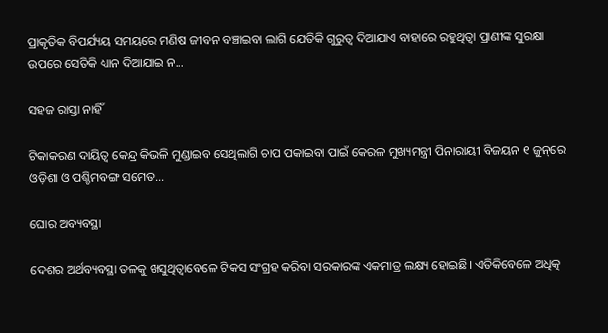ପ୍ରାକୃତିକ ବିପର୍ଯ୍ୟୟ ସମୟରେ ମଣିଷ ଜୀବନ ବଞ୍ଚାଇବା ଲାଗି ଯେତିକି ଗୁରୁତ୍ୱ ଦିଆଯାଏ ବାହାରେ ରହୁଥିତ୍ବା ପ୍ରାଣୀଙ୍କ ସୁରକ୍ଷା ଉପରେ ସେତିକି ଧ୍ୟାନ ଦିଆଯାଇ ନ...

ସହଜ ରାସ୍ତା ନାହିଁ

ଟିକାକରଣ ଦାୟିତ୍ୱ କେନ୍ଦ୍ର କିଭଳି ମୁଣ୍ଡାଇବ ସେଥିଲାଗି ଚାପ ପକାଇବା ପାଇଁ କେରଳ ମୁଖ୍ୟମନ୍ତ୍ରୀ ପିନାରାୟୀ ବିଜୟନ ୧ ଜୁନ୍‌ରେ ଓଡ଼ିଶା ଓ ପଶ୍ଚିମବଙ୍ଗ ସମେତ...

ଘୋର ଅବ୍ୟବସ୍ଥା

ଦେଶର ଅର୍ଥବ୍ୟବସ୍ଥା ତଳକୁ ଖସୁଥିତ୍ବାବେଳେ ଟିକସ ସଂଗ୍ରହ କରିବା ସରକାରଙ୍କ ଏକମାତ୍ର ଲକ୍ଷ୍ୟ ହୋଇଛି। ଏତିକିବେଳେ ଅଧିତ୍କ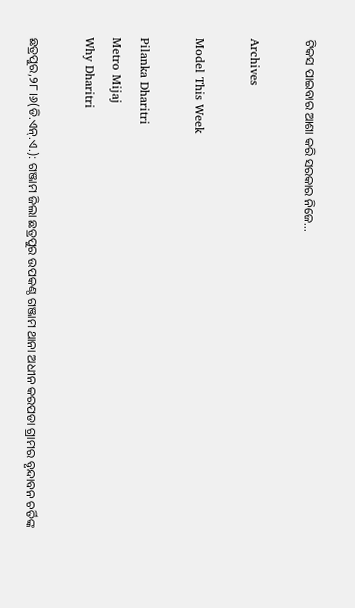ଟିକସ ପାଇବାର ଆଶା କରି ସରକାର ନିଜେ...

Archives

Model This Week

Pilanka Dharitri
Metro Mijaj
Why Dharitri

ଛତ୍ରପୁର,୨୮।୬(ଡି.ଏନ୍‌.ଏ.): ଗଞ୍ଜାମ ଜିଲା ଛତ୍ରପୁର ଉପକଣ୍ଠ ଗଞ୍ଜାମ ଥାନା ଅଧୀନ କରପଡା ଗ୍ରାମର ବୃନ୍ଦାବନ ଚର୍ତିଙ୍କ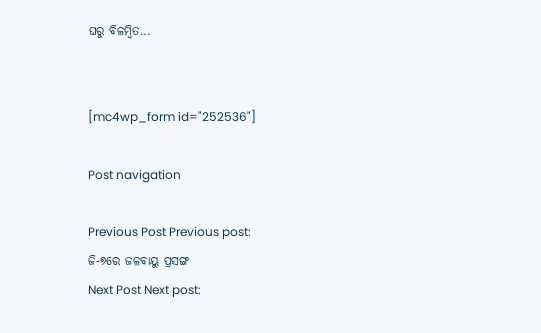ଘରୁ ବିଳମ୍ବିତ...


[mc4wp_form id="252536"]

Post navigation

Previous Post Previous post:
ଜି-୭ରେ ଜଳବାୟୁ ପ୍ରସଙ୍ଗ
Next Post Next post: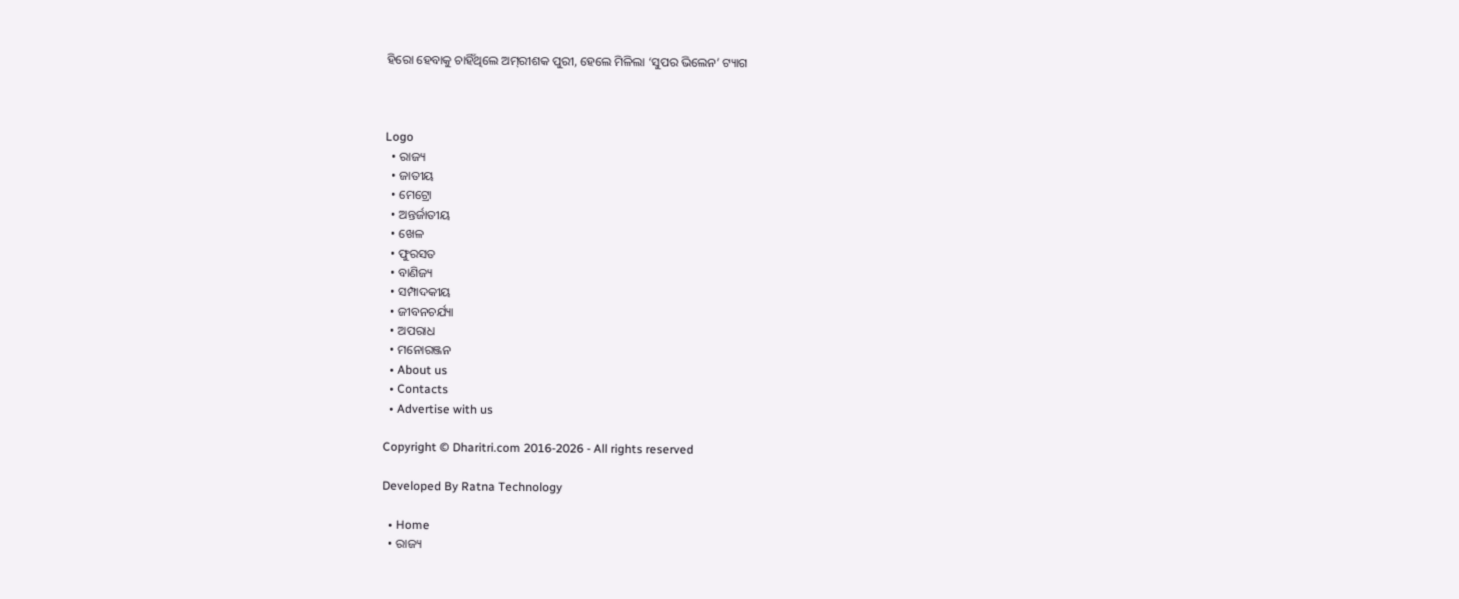ହିରୋ ହେବାକୁ ଚାହିଁଥିଲେ ଅମ୍‌ରୀଶକ ପୁରୀ, ହେଲେ ମିଳିଲା ‘ସୁପର ଭିଲେନ’ ଟ୍ୟାଗ



Logo
  • ରାଜ୍ୟ
  • ଜାତୀୟ
  • ମେଟ୍ରୋ
  • ଅନ୍ତର୍ଜାତୀୟ
  • ଖେଳ
  • ଫୁରସତ
  • ବାଣିଜ୍ୟ
  • ସମ୍ପାଦକୀୟ
  • ଜୀବନଚର୍ଯ୍ୟା
  • ଅପରାଧ
  • ମନୋରଞ୍ଜନ
  • About us
  • Contacts
  • Advertise with us

Copyright © Dharitri.com 2016-2026 - All rights reserved

Developed By Ratna Technology

  • Home
  • ରାଜ୍ୟ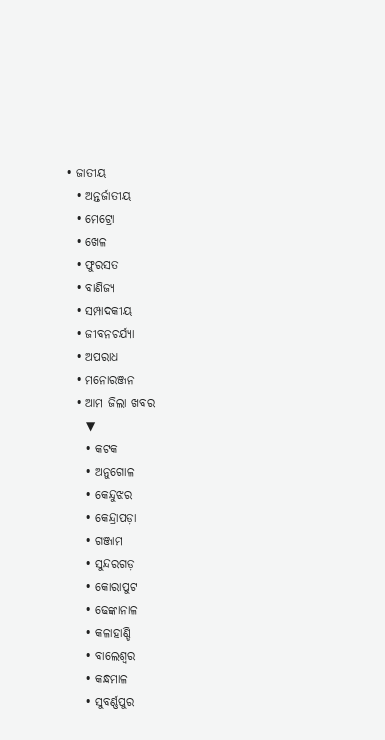• ଜାତୀୟ
  • ଅନ୍ତର୍ଜାତୀୟ
  • ମେଟ୍ରୋ
  • ଖେଳ
  • ଫୁରସତ
  • ବାଣିଜ୍ୟ
  • ସମ୍ପାଦକୀୟ
  • ଜୀବନଚର୍ଯ୍ୟା
  • ଅପରାଧ
  • ମନୋରଞ୍ଜନ
  • ଆମ ଜିଲା ଖବର
    ▼
    • କଟକ
    • ଅନୁଗୋଳ
    • କେନ୍ଦୁଝର
    • କେନ୍ଦ୍ରାପଡ଼ା
    • ଗଞ୍ଜାମ
    • ସୁନ୍ଦରଗଡ଼
    • କୋରାପୁଟ
    • ଢେଙ୍କାନାଳ
    • କଳାହାଣ୍ଡି
    • ବାଲେଶ୍ୱର
    • କନ୍ଧମାଳ
    • ସୁବର୍ଣ୍ଣପୁର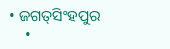• ଜଗତ୍‌ସିଂହପୁର
    •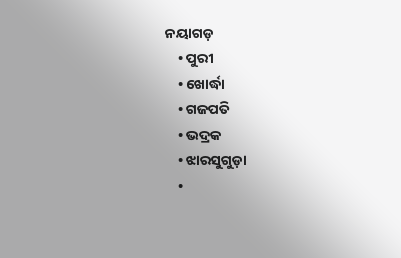ନୟାଗଡ଼
    • ପୁରୀ
    • ଖୋର୍ଦ୍ଧା
    • ଗଜପତି
    • ଭଦ୍ରକ
    • ଝାରସୁଗୁଡ଼ା
    •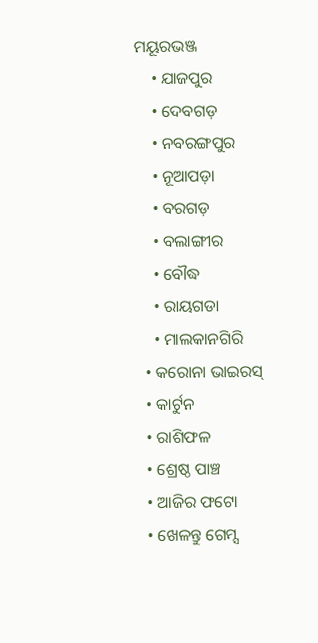ମୟୂରଭଞ୍ଜ
    • ଯାଜପୁର
    • ଦେବଗଡ଼
    • ନବରଙ୍ଗପୁର
    • ନୂଆପଡ଼ା
    • ବରଗଡ଼
    • ବଲାଙ୍ଗୀର
    • ବୌଦ୍ଧ
    • ରାୟଗଡା
    • ମାଲକାନଗିରି
  • କରୋନା ଭାଇରସ୍‌
  • କାର୍ଟୁନ
  • ରାଶିଫଳ
  • ଶ୍ରେଷ୍ଠ ପାଞ୍ଚ
  • ଆଜିର ଫଟୋ
  • ଖେଳନ୍ତୁ ଗେମ୍ସ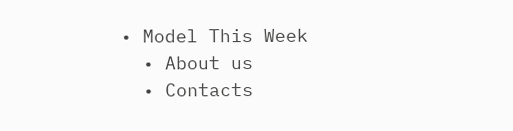• Model This Week
  • About us
  • Contacts